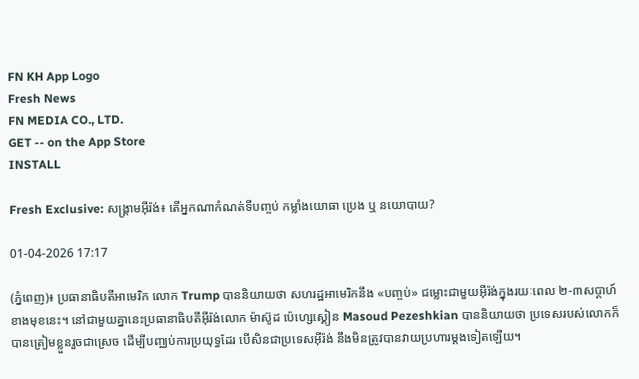FN KH App Logo
Fresh News
FN MEDIA CO., LTD.
GET -- on the App Store
INSTALL

Fresh Exclusive: សង្គ្រាមអ៊ីរ៉ង់៖ តើអ្នកណាកំណត់ទីបញ្ចប់ កម្លាំងយោធា ប្រេង ឬ នយោបាយ?

01-04-2026 17:17

(ភ្នំពេញ)៖ ប្រធានាធិបតីអាមេរិក លោក Trump បាននិយាយថា សហរដ្ឋអាមេរិកនឹង «បញ្ចប់» ជម្លោះជាមួយអ៊ីរ៉ង់ក្នុងរយៈពេល ២-៣សប្តាហ៍ខាងមុខនេះ។ នៅជាមួយគ្នានេះប្រធានាធិបតីអ៊ីរ៉ង់លោក ម៉ាស៊ូដ ប៉េហ្សេស្គៀន Masoud Pezeshkian បាននិយាយថា ប្រទេសរបស់លោកក៏បានត្រៀមខ្លួនរួចជាស្រេច ដើម្បីបញ្ឈប់ការប្រយុទ្ធដែរ បើសិនជាប្រទេសអ៊ីរ៉ង់ នឹងមិនត្រូវបានវាយប្រហារម្តងទៀតឡើយ។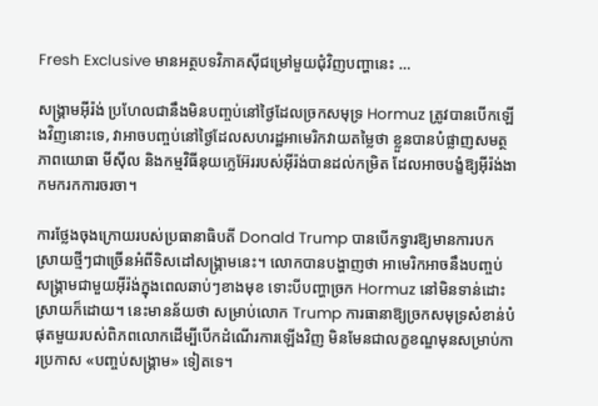Fresh Exclusive មានអត្ថបទវិភាគស៊ីជម្រៅមួយជុំវិញបញ្ហានេះ ...

សង្គ្រាមអ៊ីរ៉ង់ ប្រហែលជានឹងមិនបញ្ចប់នៅថ្ងៃដែលច្រកសមុទ្រ Hormuz ត្រូវបានបើកឡើងវិញនោះទេ, វាអាចបញ្ចប់នៅថ្ងៃដែលសហរដ្ឋអាមេរិកវាយតម្លៃថា ខ្លួនបានបំផ្លាញសមត្ថភាពយោធា មីស៊ីល និងកម្មវិធីនុយក្លេអ៊ែររបស់អ៊ីរ៉ង់បានដល់កម្រិត ដែលអាចបង្ខំឱ្យអ៊ីរ៉ង់ងាកមករកការចរចា។

ការថ្លែងចុងក្រោយរបស់ប្រធានាធិបតី Donald Trump បានបើកទ្វារឱ្យមានការបកស្រាយថ្មីៗជាច្រើនអំពីទិសដៅសង្គ្រាមនេះ។ លោកបានបង្ហាញថា អាមេរិកអាចនឹងបញ្ចប់សង្គ្រាមជាមួយអ៊ីរ៉ង់ក្នុងពេលឆាប់ៗខាងមុខ ទោះបីបញ្ហាច្រក Hormuz នៅមិនទាន់ដោះស្រាយក៏ដោយ។ នេះមានន័យថា សម្រាប់លោក Trump ការធានាឱ្យច្រកសមុទ្រសំខាន់បំផុតមួយរបស់ពិភពលោកដើម្បីបើកដំណើរការឡើងវិញ មិនមែនជាលក្ខខណ្ឌមុនសម្រាប់ការប្រកាស «បញ្ចប់សង្គ្រាម» ទៀតទេ។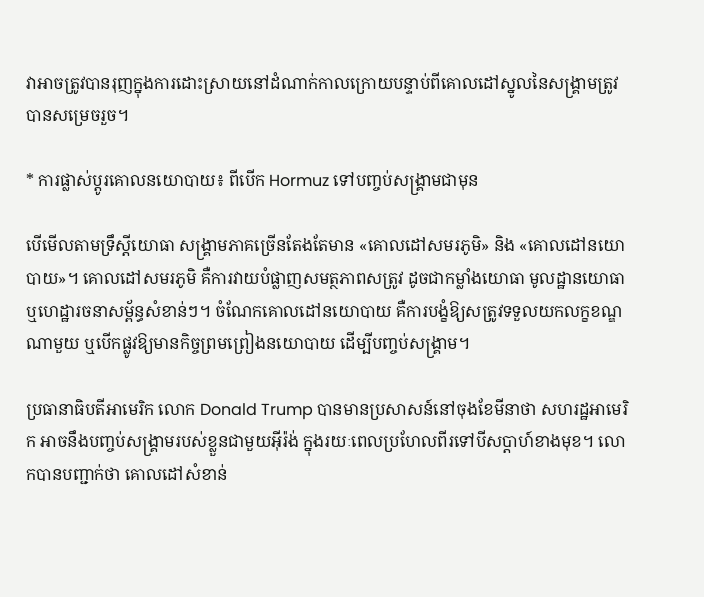វាអាចត្រូវបានរុញក្នុងការដោះស្រាយនៅដំណាក់កាលក្រោយបន្ទាប់ពីគោលដៅស្នូលនៃសង្គ្រាមត្រូវបានសម្រេចរួច។

* ការផ្លាស់ប្តូរគោលនយោបាយ៖ ពីបើក Hormuz ទៅបញ្ចប់សង្គ្រាមជាមុន

បើមើលតាមទ្រឹស្តីយោធា សង្គ្រាមភាគច្រើនតែងតែមាន «គោលដៅសមរភូមិ» និង «គោលដៅនយោបាយ»។ គោលដៅសមរភូមិ គឺការវាយបំផ្លាញសមត្ថភាពសត្រូវ ដូចជាកម្លាំងយោធា មូលដ្ឋានយោធា ឬហេដ្ឋារចនាសម្ព័ន្ធសំខាន់ៗ។ ចំណែកគោលដៅនយោបាយ គឺការបង្ខំឱ្យសត្រូវទទួលយកលក្ខខណ្ឌណាមួយ ឬបើកផ្លូវឱ្យមានកិច្ចព្រមព្រៀងនយោបាយ ដើម្បីបញ្ចប់សង្គ្រាម។

ប្រធានាធិបតីអាមេរិក លោក Donald Trump បានមានប្រសាសន៍នៅចុងខែមីនាថា សហរដ្ឋអាមេរិក អាចនឹងបញ្ចប់សង្គ្រាមរបស់ខ្លួនជាមួយអ៊ីរ៉ង់ ក្នុងរយៈពេលប្រហែលពីរទៅបីសប្តាហ៍ខាងមុខ។ លោកបានបញ្ជាក់ថា គោលដៅសំខាន់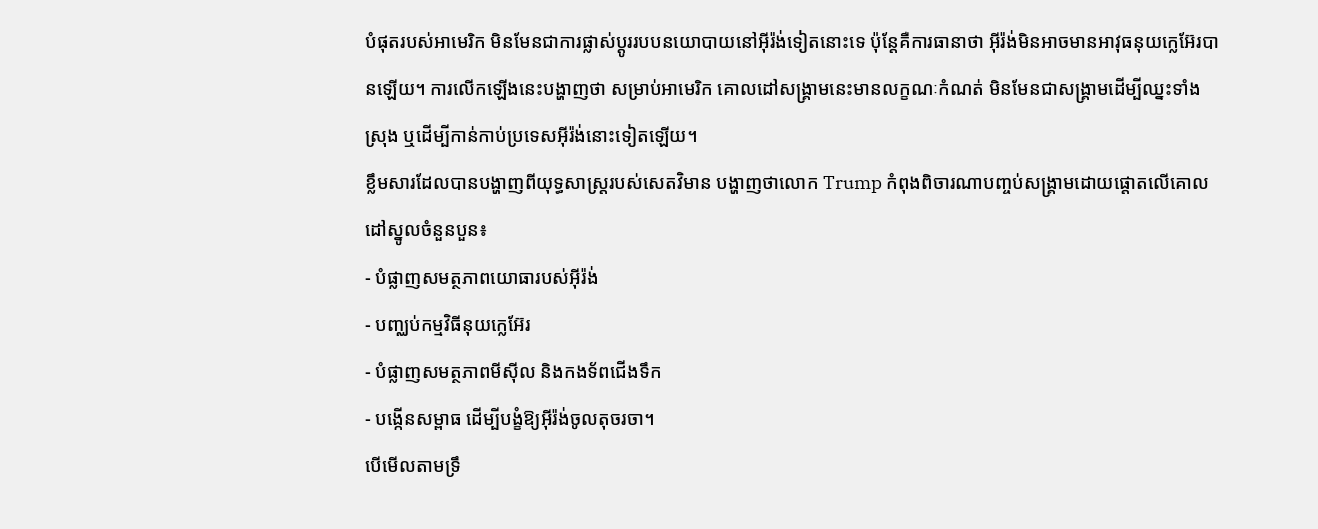បំផុតរបស់អាមេរិក មិនមែនជាការផ្លាស់ប្តូររបបនយោបាយនៅអ៊ីរ៉ង់ទៀតនោះទេ ប៉ុន្តែគឺការធានាថា អ៊ីរ៉ង់មិនអាចមានអាវុធនុយក្លេអ៊ែរបានឡើយ។ ការលើកឡើងនេះបង្ហាញថា សម្រាប់អាមេរិក គោលដៅសង្គ្រាមនេះមានលក្ខណៈកំណត់ មិនមែនជាសង្គ្រាមដើម្បីឈ្នះទាំងស្រុង ឬដើម្បីកាន់កាប់ប្រទេសអ៊ីរ៉ង់នោះទៀតឡើយ។
ខ្លឹមសារដែលបានបង្ហាញពីយុទ្ធសាស្ត្ររបស់សេតវិមាន បង្ហាញថាលោក Trump កំពុងពិចារណាបញ្ចប់សង្គ្រាមដោយផ្តោតលើគោលដៅស្នូលចំនួនបួន៖
- បំផ្លាញសមត្ថភាពយោធារបស់អ៊ីរ៉ង់
- បញ្ឈប់កម្មវិធីនុយក្លេអ៊ែរ
- បំផ្លាញសមត្ថភាពមីស៊ីល និងកងទ័ពជើងទឹក
- បង្កើនសម្ពាធ ដើម្បីបង្ខំឱ្យអ៊ីរ៉ង់ចូលតុចរចា។
បើមើលតាមទ្រឹ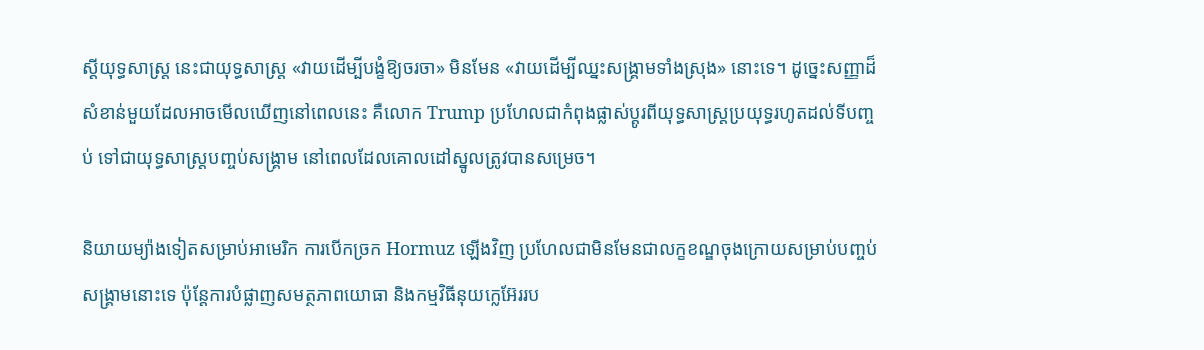ស្តីយុទ្ធសាស្ត្រ នេះជាយុទ្ធសាស្ត្រ «វាយដើម្បីបង្ខំឱ្យចរចា» មិនមែន «វាយដើម្បីឈ្នះសង្គ្រាមទាំងស្រុង» នោះទេ។ ដូច្នេះសញ្ញាដ៏សំខាន់មួយដែលអាចមើលឃើញនៅពេលនេះ គឺលោក Trump ប្រហែលជាកំពុងផ្លាស់ប្តូរពីយុទ្ធសាស្ត្រប្រយុទ្ធរហូតដល់ទីបញ្ចប់ ទៅជាយុទ្ធសាស្ត្របញ្ចប់សង្គ្រាម នៅពេលដែលគោលដៅស្នូលត្រូវបានសម្រេច។

និយាយម្យ៉ាងទៀតសម្រាប់អាមេរិក ការបើកច្រក Hormuz ឡើងវិញ ប្រហែលជាមិនមែនជាលក្ខខណ្ឌចុងក្រោយសម្រាប់បញ្ចប់សង្គ្រាមនោះទេ ប៉ុន្តែការបំផ្លាញសមត្ថភាពយោធា និងកម្មវិធីនុយក្លេអ៊ែររប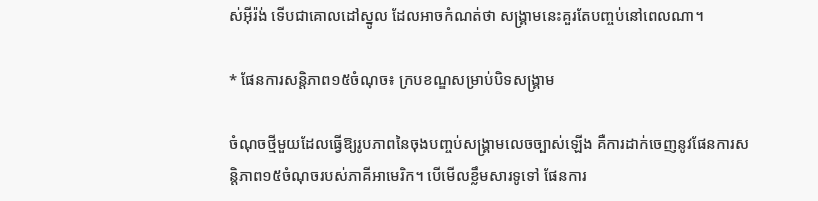ស់អ៊ីរ៉ង់ ទើបជាគោលដៅស្នូល ដែលអាចកំណត់ថា សង្គ្រាមនេះគួរតែបញ្ចប់នៅពេលណា។

* ផែនការសន្តិភាព១៥ចំណុច៖ ក្របខណ្ឌសម្រាប់បិទសង្គ្រាម

ចំណុចថ្មីមួយដែលធ្វើឱ្យរូបភាពនៃចុងបញ្ចប់សង្គ្រាមលេចច្បាស់ឡើង គឺការដាក់ចេញនូវផែនការសន្តិភាព១៥ចំណុចរបស់ភាគីអាមេរិក។ បើមើលខ្លឹមសារទូទៅ ផែនការ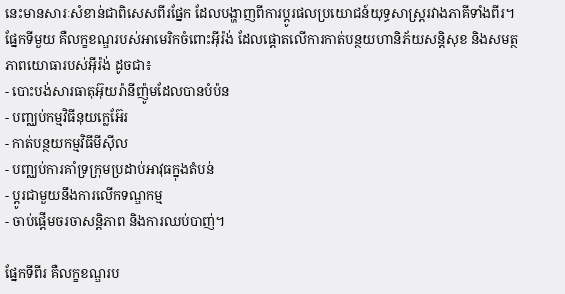នេះមានសារៈសំខាន់ជាពិសេសពីរផ្នែក ដែលបង្ហាញពីការប្ដូរផលប្រយោជន៍យុទ្ធសាស្ត្ររវាងភាគីទាំងពីរ។ ផ្នែកទីមួយ គឺលក្ខខណ្ឌរបស់អាមេរិកចំពោះអ៊ីរ៉ង់ ដែលផ្តោតលើការកាត់បន្ថយហានិភ័យសន្តិសុខ និងសមត្ថភាពយោធារបស់អ៊ីរ៉ង់ ដូចជា៖
- បោះបង់សារធាតុអ៊ុយរ៉ានីញ៉ូមដែលបានបំប៉ន
- បញ្ឈប់កម្មវិធីនុយក្លេអ៊ែរ
- កាត់បន្ថយកម្មវិធីមីស៊ីល
- បញ្ឈប់ការគាំទ្រក្រុមប្រដាប់អាវុធក្នុងតំបន់
- ប្ដូរជាមួយនឹងការលើកទណ្ឌកម្ម
- ចាប់ផ្តើមចរចាសន្តិភាព និងការឈប់បាញ់។

ផ្នែកទីពីរ គឺលក្ខខណ្ឌរប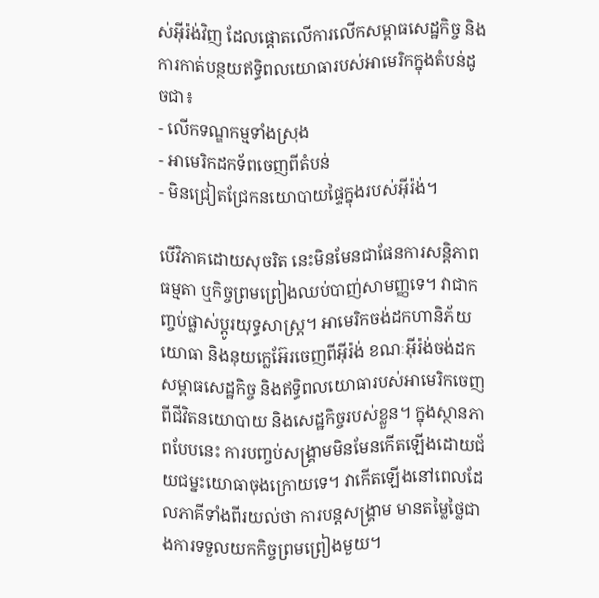ស់អ៊ីរ៉ង់វិញ ដែលផ្តោតលើការលើកសម្ពាធសេដ្ឋកិច្ច និងការកាត់បន្ថយឥទ្ធិពលយោធារបស់អាមេរិកក្នុងតំបន់ដូចជា៖
- លើកទណ្ឌកម្មទាំងស្រុង
- អាមេរិកដកទ័ពចេញពីតំបន់
- មិនជ្រៀតជ្រែកនយោបាយផ្ទៃក្នុងរបស់អ៊ីរ៉ង់។

បើវិភាគដោយសុចរិត នេះមិនមែនជាផែនការសន្តិភាពធម្មតា ឬកិច្ចព្រមព្រៀងឈប់បាញ់សាមញ្ញទេ។ វាជាកញ្ចប់ផ្លាស់ប្ដូរយុទ្ធសាស្ត្រ។ អាមេរិកចង់ដកហានិភ័យយោធា និងនុយក្លេអ៊ែរចេញពីអ៊ីរ៉ង់ ខណៈអ៊ីរ៉ង់ចង់ដកសម្ពាធសេដ្ឋកិច្ច និងឥទ្ធិពលយោធារបស់អាមេរិកចេញពីជីវិតនយោបាយ និងសេដ្ឋកិច្ចរបស់ខ្លួន។ ក្នុងស្ថានភាពបែបនេះ ការបញ្ចប់សង្គ្រាមមិនមែនកើតឡើងដោយជ័យជម្នះយោធាចុងក្រោយទេ។ វាកើតឡើងនៅពេលដែលភាគីទាំងពីរយល់ថា ការបន្តសង្គ្រាម មានតម្លៃថ្លៃជាងការទទួលយកកិច្ចព្រមព្រៀងមួយ។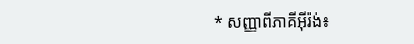* សញ្ញាពីភាគីអ៊ីរ៉ង់៖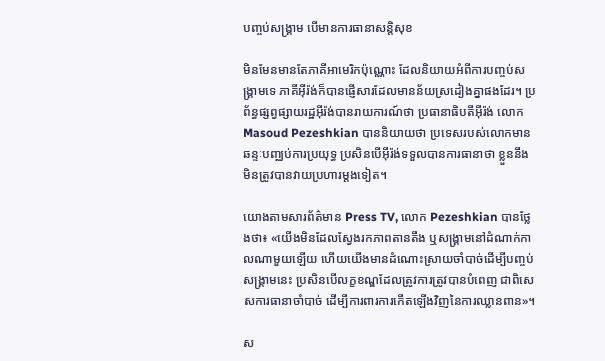បញ្ចប់សង្គ្រាម បើមានការធានាសន្តិសុខ

មិនមែនមានតែភាគីអាមេរិកប៉ុណ្ណោះ ដែលនិយាយអំពីការបញ្ចប់សង្គ្រាមទេ ភាគីអ៊ីរ៉ង់ក៏បានផ្ញើសារដែលមានន័យស្រដៀងគ្នាផងដែរ។ ប្រព័ន្ធផ្សព្វផ្សាយរដ្ឋអ៊ីរ៉ង់បានរាយការណ៍ថា ប្រធានាធិបតីអ៊ីរ៉ង់ លោក Masoud Pezeshkian បាននិយាយថា ប្រទេសរបស់លោកមានឆន្ទៈបញ្ឈប់ការប្រយុទ្ធ ប្រសិនបើអ៊ីរ៉ង់ទទួលបានការធានាថា ខ្លួននឹងមិនត្រូវបានវាយប្រហារម្តងទៀត។

យោងតាមសារព័ត៌មាន Press TV, លោក Pezeshkian បានថ្លែងថា៖ «យើងមិនដែលស្វែងរកភាពតានតឹង ឬសង្គ្រាមនៅដំណាក់កាលណាមួយឡើយ ហើយយើងមានដំណោះស្រាយចាំបាច់ដើម្បីបញ្ចប់សង្គ្រាមនេះ ប្រសិនបើលក្ខខណ្ឌដែលត្រូវការត្រូវបានបំពេញ ជាពិសេសការធានាចាំបាច់ ដើម្បីការពារការកើតឡើងវិញនៃការឈ្លានពាន»។

ស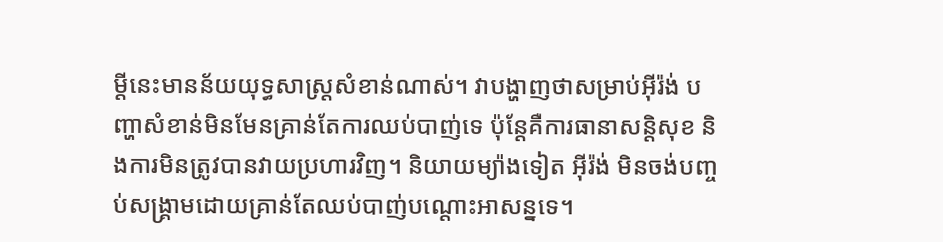ម្តីនេះមានន័យយុទ្ធសាស្ត្រសំខាន់ណាស់។ វាបង្ហាញថាសម្រាប់អ៊ីរ៉ង់ បញ្ហាសំខាន់មិនមែនគ្រាន់តែការឈប់បាញ់ទេ ប៉ុន្តែគឺការធានាសន្តិសុខ និងការមិនត្រូវបានវាយប្រហារវិញ។ និយាយម្យ៉ាងទៀត អ៊ីរ៉ង់ មិនចង់បញ្ចប់សង្គ្រាមដោយគ្រាន់តែឈប់បាញ់បណ្តោះអាសន្នទេ។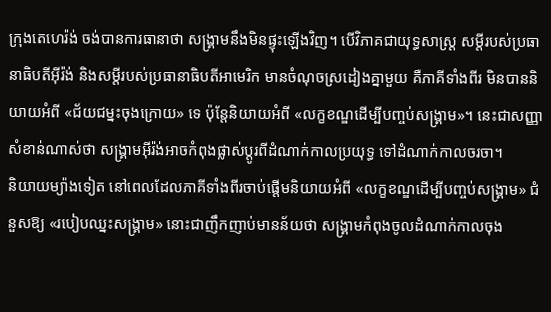ក្រុងតេហេរ៉ង់ ចង់បានការធានាថា សង្គ្រាមនឹងមិនផ្ទុះឡើងវិញ។ បើវិភាគជាយុទ្ធសាស្ត្រ សម្តីរបស់ប្រធានាធិបតីអ៊ីរ៉ង់ និងសម្តីរបស់ប្រធានាធិបតីអាមេរិក មានចំណុចស្រដៀងគ្នាមួយ គឺភាគីទាំងពីរ មិនបាននិយាយអំពី «ជ័យជម្នះចុងក្រោយ» ទេ ប៉ុន្តែនិយាយអំពី «លក្ខខណ្ឌដើម្បីបញ្ចប់សង្គ្រាម»។ នេះជាសញ្ញាសំខាន់ណាស់ថា សង្គ្រាមអ៊ីរ៉ង់អាចកំពុងផ្លាស់ប្តូរពីដំណាក់កាលប្រយុទ្ធ ទៅដំណាក់កាលចរចា។
និយាយម្យ៉ាងទៀត នៅពេលដែលភាគីទាំងពីរចាប់ផ្តើមនិយាយអំពី «លក្ខខណ្ឌដើម្បីបញ្ចប់សង្គ្រាម» ជំនួសឱ្យ «របៀបឈ្នះសង្គ្រាម» នោះជាញឹកញាប់មានន័យថា សង្គ្រាមកំពុងចូលដំណាក់កាលចុង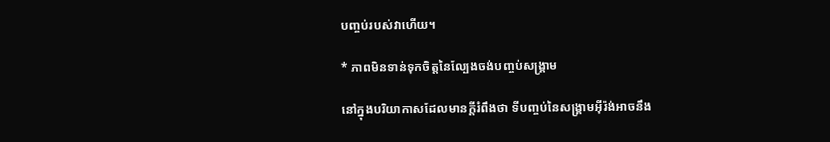បញ្ចប់របស់វាហើយ។

* ភាពមិនទាន់ទុកចិត្តនៃល្បែងចង់បញ្ចប់សង្គ្រាម

នៅក្នុងបរិយាកាសដែលមានក្តីរំពឹងថា ទីបញ្ចប់នៃសង្គ្រាមអ៊ីរ៉ង់អាចនឹង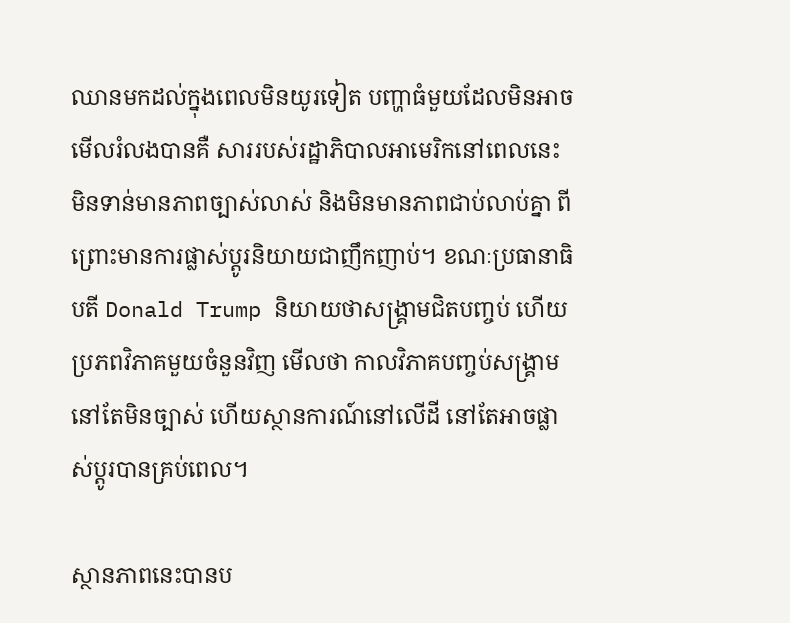ឈានមកដល់ក្នុងពេលមិនយូរទៀត បញ្ហាធំមួយដែលមិនអាចមើលរំលងបានគឺ សាររបស់រដ្ឋាភិបាលអាមេរិកនៅពេលនេះ មិនទាន់មានភាពច្បាស់លាស់ និងមិនមានភាពជាប់លាប់គ្នា ពីព្រោះមានការផ្លាស់ប្តូរនិយាយជាញឹកញាប់។ ខណៈប្រធានាធិបតី Donald Trump និយាយថាសង្គ្រាមជិតបញ្ចប់ ហើយប្រភពវិភាគមួយចំនួនវិញ មើលថា កាលវិភាគបញ្ចប់សង្គ្រាមនៅតែមិនច្បាស់ ហើយស្ថានការណ៍នៅលើដី នៅតែអាចផ្លាស់ប្តូរបានគ្រប់ពេល។

ស្ថានភាពនេះបានប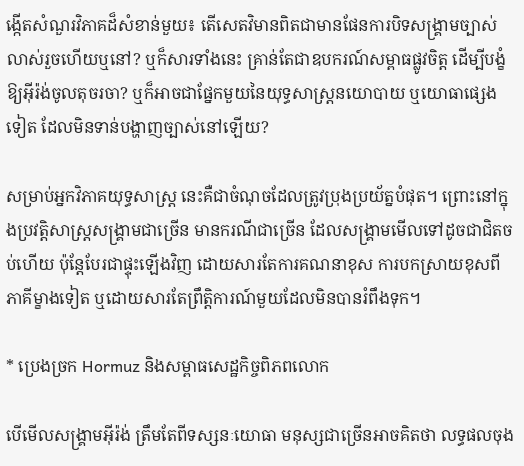ង្កើតសំណួរវិភាគដ៏សំខាន់មួយ៖ តើសេតវិមានពិតជាមានផែនការបិទសង្គ្រាមច្បាស់លាស់រួចហើយឬនៅ? ឬក៏សារទាំងនេះ គ្រាន់តែជាឧបករណ៍សម្ពាធផ្លូវចិត្ត ដើម្បីបង្ខំឱ្យអ៊ីរ៉ង់ចូលតុចរចា? ឬក៏អាចជាផ្នែកមួយនៃយុទ្ធសាស្ត្រនយោបាយ ឬយោធាផ្សេងទៀត ដែលមិនទាន់បង្ហាញច្បាស់នៅឡើយ?

សម្រាប់អ្នកវិភាគយុទ្ធសាស្ត្រ នេះគឺជាចំណុចដែលត្រូវប្រុងប្រយ័ត្នបំផុត។ ព្រោះនៅក្នុងប្រវត្តិសាស្ត្រសង្គ្រាមជាច្រើន មានករណីជាច្រើន ដែលសង្គ្រាមមើលទៅដូចជាជិតចប់ហើយ ប៉ុន្តែបែរជាផ្ទុះឡើងវិញ ដោយសារតែការគណនាខុស ការបកស្រាយខុសពីភាគីម្ខាងទៀត ឬដោយសារតែព្រឹត្តិការណ៍មួយដែលមិនបានរំពឹងទុក។

* ប្រេងច្រក Hormuz និងសម្ពាធសេដ្ឋកិច្ចពិភពលោក

បើមើលសង្គ្រាមអ៊ីរ៉ង់ ត្រឹមតែពីទស្សនៈយោធា មនុស្សជាច្រើនអាចគិតថា លទ្ធផលចុង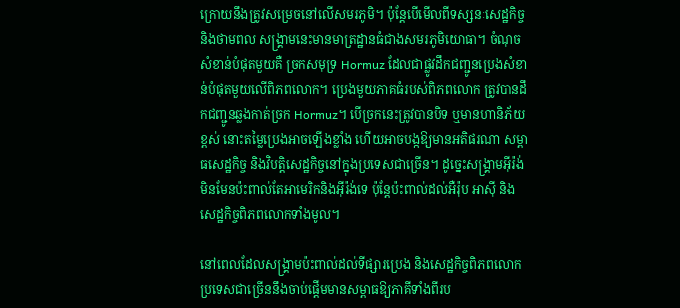ក្រោយនឹងត្រូវសម្រេចនៅលើសមរភូមិ។ ប៉ុន្តែបើមើលពីទស្សនៈសេដ្ឋកិច្ច និងថាមពល សង្គ្រាមនេះមានមាត្រដ្ឋានធំជាងសមរភូមិយោធា។ ចំណុចសំខាន់បំផុតមួយគឺ ច្រកសមុទ្រ Hormuz ដែលជាផ្លូវដឹកជញ្ជូនប្រេងសំខាន់បំផុតមួយលើពិភពលោក។ ប្រេងមួយភាគធំរបស់ពិភពលោក ត្រូវបានដឹកជញ្ជូនឆ្លងកាត់ច្រក Hormuz។ បើច្រកនេះត្រូវបានបិទ ឬមានហានិភ័យខ្ពស់ នោះតម្លៃប្រេងអាចឡើងខ្លាំង ហើយអាចបង្កឱ្យមានអតិផរណា សម្ពាធសេដ្ឋកិច្ច និងវិបត្តិសេដ្ឋកិច្ចនៅក្នុងប្រទេសជាច្រើន។ ដូច្នេះសង្គ្រាមអ៊ីរ៉ង់ មិនមែនប៉ះពាល់តែអាមេរិកនិងអ៊ីរ៉ង់ទេ ប៉ុន្តែប៉ះពាល់ដល់អឺរ៉ុប អាស៊ី និងសេដ្ឋកិច្ចពិភពលោកទាំងមូល។

នៅពេលដែលសង្គ្រាមប៉ះពាល់ដល់ទីផ្សារប្រេង និងសេដ្ឋកិច្ចពិភពលោក ប្រទេសជាច្រើននឹងចាប់ផ្តើមមានសម្ពាធឱ្យភាគីទាំងពីរប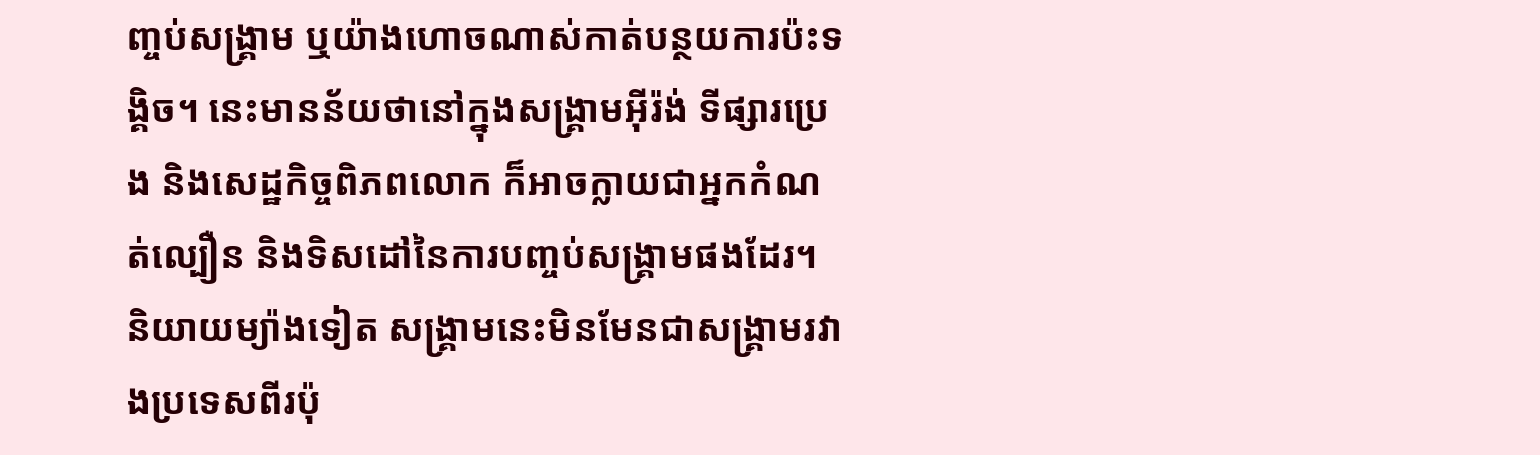ញ្ចប់សង្គ្រាម ឬយ៉ាងហោចណាស់កាត់បន្ថយការប៉ះទង្គិច។ នេះមានន័យថានៅក្នុងសង្គ្រាមអ៊ីរ៉ង់ ទីផ្សារប្រេង និងសេដ្ឋកិច្ចពិភពលោក ក៏អាចក្លាយជាអ្នកកំណត់ល្បឿន និងទិសដៅនៃការបញ្ចប់សង្គ្រាមផងដែរ។ និយាយម្យ៉ាងទៀត សង្គ្រាមនេះមិនមែនជាសង្គ្រាមរវាងប្រទេសពីរប៉ុ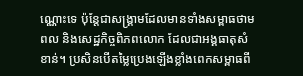ណ្ណោះទេ ប៉ុន្តែជាសង្គ្រាមដែលមានទាំងសម្ពាធថាមពល និងសេដ្ឋកិច្ចពិភពលោក ដែលជាអង្គធាតុសំខាន់។ ប្រសិនបើតម្លៃប្រេងឡើងខ្លាំងពេកសម្ពាធពី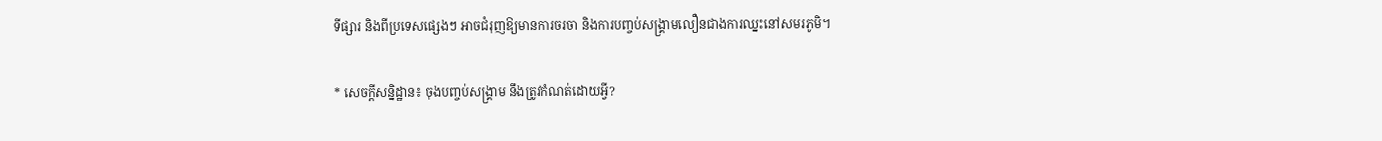ទីផ្សារ និងពីប្រទេសផ្សេងៗ អាចជំរុញឱ្យមានការចរចា និងការបញ្ចប់សង្គ្រាមលឿនជាងការឈ្នះនៅសមរភូមិ។

* សេចក្តីសន្និដ្ឋាន៖ ចុងបញ្ចប់សង្គ្រាម នឹងត្រូវកំណត់ដោយអ្វី?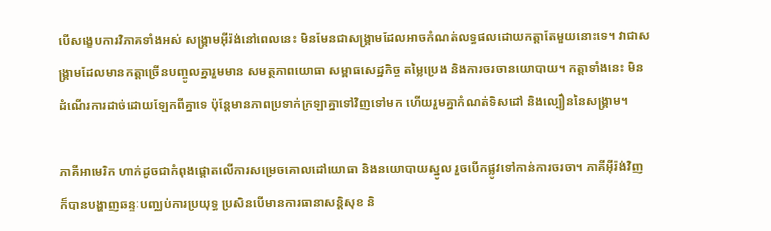បើសង្ខេបការវិភាគទាំងអស់ សង្គ្រាមអ៊ីរ៉ង់នៅពេលនេះ មិនមែនជាសង្គ្រាមដែលអាចកំណត់លទ្ធផលដោយកត្តាតែមួយនោះទេ។ វាជាសង្គ្រាមដែលមានកត្តាច្រើនបញ្ចូលគ្នារួមមាន សមត្ថភាពយោធា សម្ពាធសេដ្ឋកិច្ច តម្លៃប្រេង និងការចរចានយោបាយ។ កត្តាទាំងនេះ មិនដំណើរការដាច់ដោយឡែកពីគ្នាទេ ប៉ុន្តែមានភាពប្រទាក់ក្រឡាគ្នាទៅវិញទៅមក ហើយរួមគ្នាកំណត់ទិសដៅ និងល្បឿននៃសង្គ្រាម។

ភាគីអាមេរិក ហាក់ដូចជាកំពុងផ្តោតលើការសម្រេចគោលដៅយោធា និងនយោបាយស្នូល រួចបើកផ្លូវទៅកាន់ការចរចា។ ភាគីអ៊ីរ៉ង់វិញ ក៏បានបង្ហាញឆន្ទៈបញ្ឈប់ការប្រយុទ្ធ ប្រសិនបើមានការធានាសន្តិសុខ និ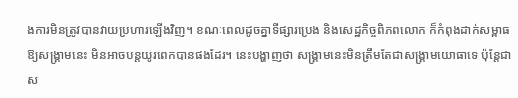ងការមិនត្រូវបានវាយប្រហារឡើងវិញ។ ខណៈពេលដូចគ្នាទីផ្សារប្រេង និងសេដ្ឋកិច្ចពិភពលោក ក៏កំពុងដាក់សម្ពាធឱ្យសង្គ្រាមនេះ មិនអាចបន្តយូរពេកបានផងដែរ។ នេះបង្ហាញថា សង្គ្រាមនេះមិនត្រឹមតែជាសង្គ្រាមយោធាទេ ប៉ុន្តែជាស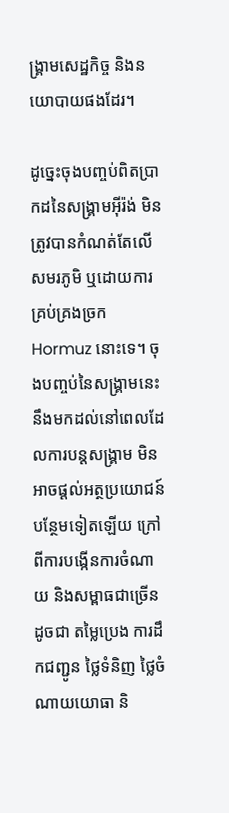ង្គ្រាមសេដ្ឋកិច្ច និងនយោបាយផងដែរ។

ដូច្នេះចុងបញ្ចប់ពិតប្រាកដនៃសង្គ្រាមអ៊ីរ៉ង់ មិនត្រូវបានកំណត់តែលើសមរភូមិ ឬដោយការគ្រប់គ្រងច្រក Hormuz នោះទេ។ ចុងបញ្ចប់នៃសង្គ្រាមនេះនឹងមកដល់នៅពេលដែលការបន្តសង្គ្រាម មិនអាចផ្តល់អត្ថប្រយោជន៍បន្ថែមទៀតឡើយ ក្រៅពីការបង្កើនការចំណាយ និងសម្ពាធជាច្រើនដូចជា តម្លៃប្រេង ការដឹកជញ្ជូន ថ្លៃទំនិញ ថ្លៃចំណាយយោធា និ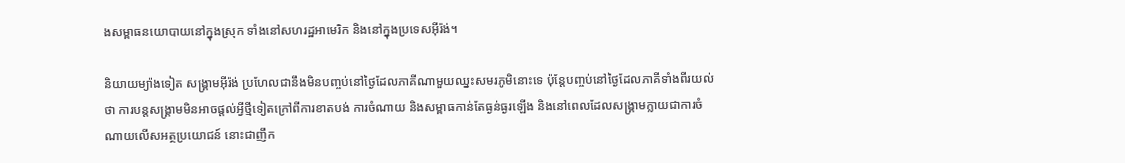ងសម្ពាធនយោបាយនៅក្នុងស្រុក ទាំងនៅសហរដ្ឋអាមេរិក និងនៅក្នុងប្រទេសអ៊ីរ៉ង់។

និយាយម្យ៉ាងទៀត សង្គ្រាមអ៊ីរ៉ង់ ប្រហែលជានឹងមិនបញ្ចប់នៅថ្ងៃដែលភាគីណាមួយឈ្នះសមរភូមិនោះទេ ប៉ុន្តែបញ្ចប់នៅថ្ងៃដែលភាគីទាំងពីរយល់ថា ការបន្តសង្គ្រាមមិនអាចផ្តល់អ្វីថ្មីទៀតក្រៅពីការខាតបង់ ការចំណាយ និងសម្ពាធកាន់តែធ្ងន់ធ្ងរឡើង និងនៅពេលដែលសង្គ្រាមក្លាយជាការចំណាយលើសអត្ថប្រយោជន៍ នោះជាញឹក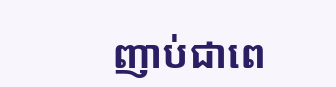ញាប់ជាពេ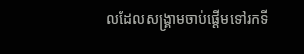លដែលសង្គ្រាមចាប់ផ្តើមទៅរកទី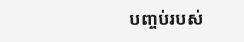បញ្ចប់របស់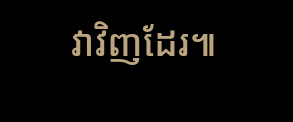វាវិញដែរ៕